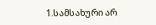1.სამსახური არ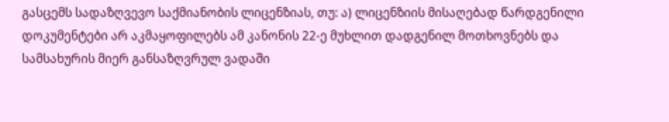გასცემს სადაზღვევო საქმიანობის ლიცენზიას, თუ: ა) ლიცენზიის მისაღებად წარდგენილი დოკუმენტები არ აკმაყოფილებს ამ კანონის 22-ე მუხლით დადგენილ მოთხოვნებს და სამსახურის მიერ განსაზღვრულ ვადაში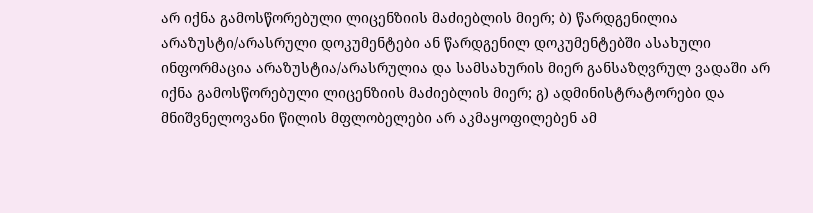არ იქნა გამოსწორებული ლიცენზიის მაძიებლის მიერ; ბ) წარდგენილია არაზუსტი/არასრული დოკუმენტები ან წარდგენილ დოკუმენტებში ასახული ინფორმაცია არაზუსტია/არასრულია და სამსახურის მიერ განსაზღვრულ ვადაში არ იქნა გამოსწორებული ლიცენზიის მაძიებლის მიერ; გ) ადმინისტრატორები და მნიშვნელოვანი წილის მფლობელები არ აკმაყოფილებენ ამ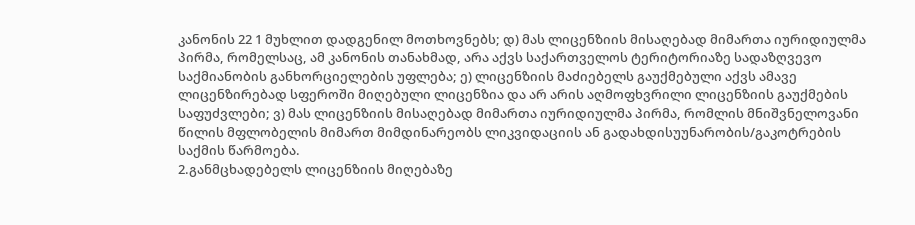კანონის 22 1 მუხლით დადგენილ მოთხოვნებს; დ) მას ლიცენზიის მისაღებად მიმართა იურიდიულმა პირმა, რომელსაც, ამ კანონის თანახმად, არა აქვს საქართველოს ტერიტორიაზე სადაზღვევო საქმიანობის განხორციელების უფლება; ე) ლიცენზიის მაძიებელს გაუქმებული აქვს ამავე ლიცენზირებად სფეროში მიღებული ლიცენზია და არ არის აღმოფხვრილი ლიცენზიის გაუქმების საფუძვლები; ვ) მას ლიცენზიის მისაღებად მიმართა იურიდიულმა პირმა, რომლის მნიშვნელოვანი წილის მფლობელის მიმართ მიმდინარეობს ლიკვიდაციის ან გადახდისუუნარობის/გაკოტრების საქმის წარმოება.
2.განმცხადებელს ლიცენზიის მიღებაზე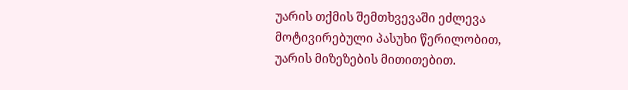უარის თქმის შემთხვევაში ეძლევა მოტივირებული პასუხი წერილობით, უარის მიზეზების მითითებით.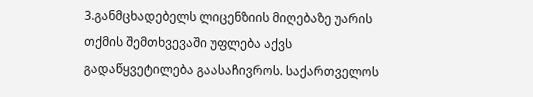3.განმცხადებელს ლიცენზიის მიღებაზე უარის თქმის შემთხვევაში უფლება აქვს გადაწყვეტილება გაასაჩივროს. საქართველოს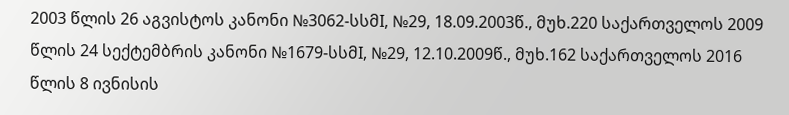2003 წლის 26 აგვისტოს კანონი №3062-სსმI, №29, 18.09.2003წ., მუხ.220 საქართველოს 2009 წლის 24 სექტემბრის კანონი №1679-სსმI, №29, 12.10.2009წ., მუხ.162 საქართველოს 2016 წლის 8 ივნისის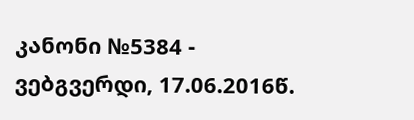კანონი №5384 - ვებგვერდი, 17.06.2016წ.